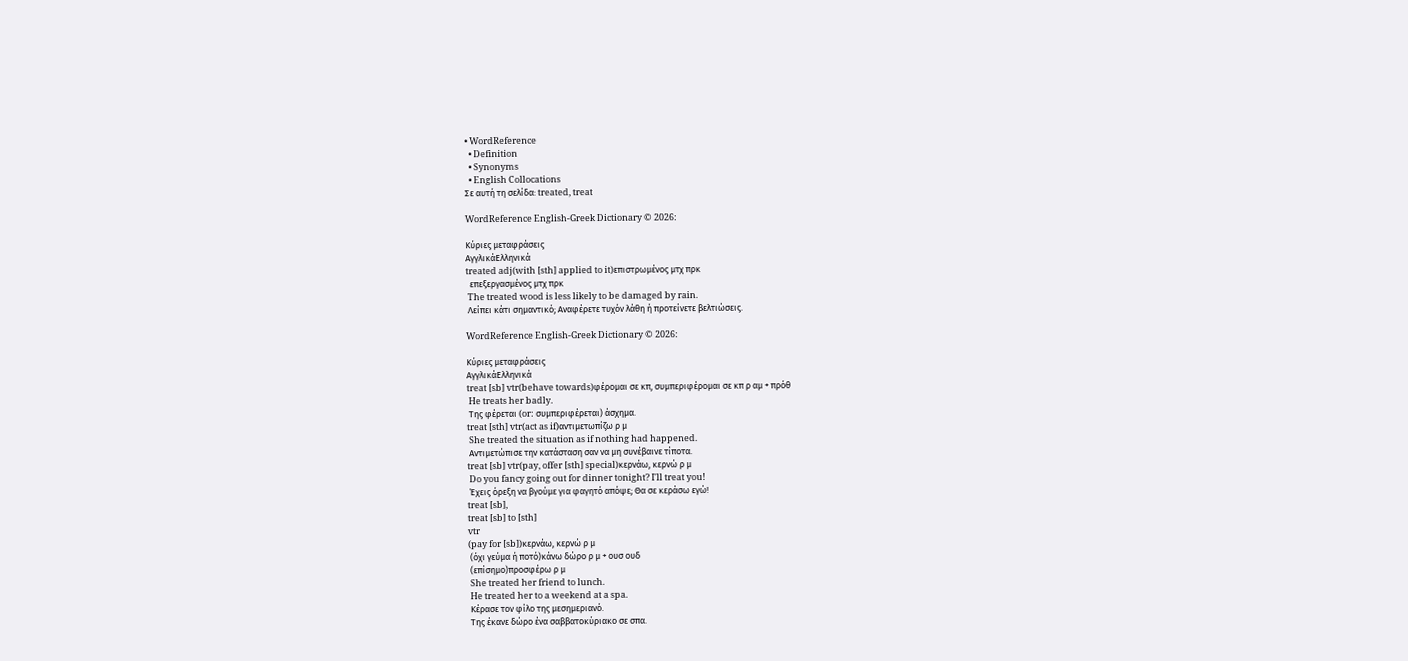• WordReference
  • Definition
  • Synonyms
  • English Collocations
Σε αυτή τη σελίδα: treated, treat

WordReference English-Greek Dictionary © 2026:

Κύριες μεταφράσεις
ΑγγλικάΕλληνικά
treated adj(with [sth] applied to it)επιστρωμένος μτχ πρκ
  επεξεργασμένος μτχ πρκ
 The treated wood is less likely to be damaged by rain.
 Λείπει κάτι σημαντικό; Αναφέρετε τυχόν λάθη ή προτείνετε βελτιώσεις.

WordReference English-Greek Dictionary © 2026:

Κύριες μεταφράσεις
ΑγγλικάΕλληνικά
treat [sb] vtr(behave towards)φέρομαι σε κπ, συμπεριφέρομαι σε κπ ρ αμ + πρόθ
 He treats her badly.
 Της φέρεται (or: συμπεριφέρεται) άσχημα.
treat [sth] vtr(act as if)αντιμετωπίζω ρ μ
 She treated the situation as if nothing had happened.
 Αντιμετώπισε την κατάσταση σαν να μη συνέβαινε τίποτα.
treat [sb] vtr(pay, offer [sth] special)κερνάω, κερνώ ρ μ
 Do you fancy going out for dinner tonight? I'll treat you!
 Έχεις όρεξη να βγούμε για φαγητό απόψε; Θα σε κεράσω εγώ!
treat [sb],
treat [sb] to [sth]
vtr
(pay for [sb])κερνάω, κερνώ ρ μ
 (όχι γεύμα ή ποτό)κάνω δώρο ρ μ + ουσ ουδ
 (επίσημο)προσφέρω ρ μ
 She treated her friend to lunch.
 He treated her to a weekend at a spa.
 Κέρασε τον φίλο της μεσημεριανό.
 Της έκανε δώρο ένα σαββατοκύριακο σε σπα.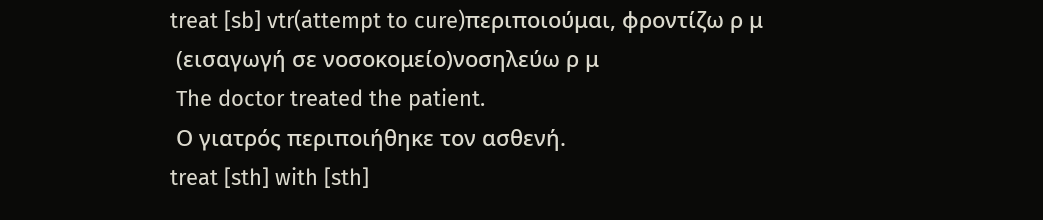treat [sb] vtr(attempt to cure)περιποιούμαι, φροντίζω ρ μ
 (εισαγωγή σε νοσοκομείο)νοσηλεύω ρ μ
 The doctor treated the patient.
 Ο γιατρός περιποιήθηκε τον ασθενή.
treat [sth] with [sth]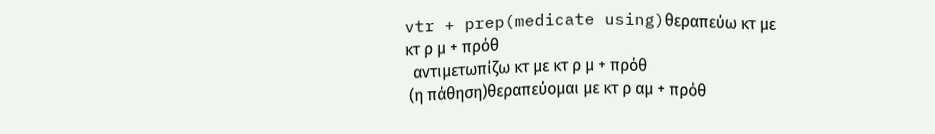vtr + prep(medicate using)θεραπεύω κτ με κτ ρ μ + πρόθ
  αντιμετωπίζω κτ με κτ ρ μ + πρόθ
 (η πάθηση)θεραπεύομαι με κτ ρ αμ + πρόθ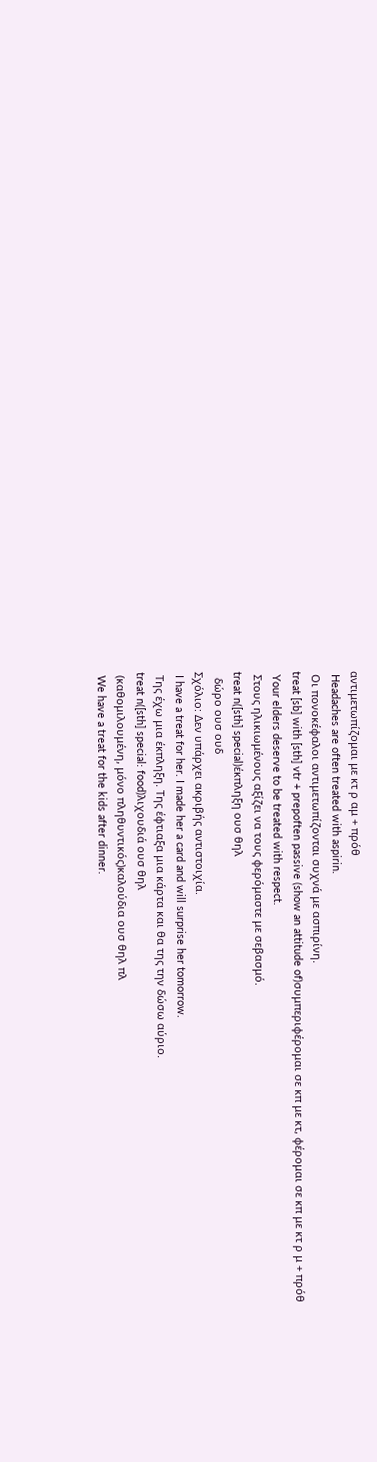αντιμετωπίζομαι με κτ ρ αμ + πρόθ
 Headaches are often treated with aspirin.
 Οι πονοκέφαλοι αντιμετωπίζονται συχνά με ασπιρίνη.
treat [sb] with [sth] vtr + prepoften passive (show an attitude of)συμπεριφέρομαι σε κπ με κτ, φέρομαι σε κπ με κτ ρ μ + πρόθ
 Your elders deserve to be treated with respect.
 Στους ηλικιωμένους αξίζει να τους φερόμαστε με σεβασμό.
treat n([sth] special)έκπληξη ουσ θηλ
  δώρο ουσ ουδ
Σχόλιο: Δεν υπάρχει ακριβής αντιστοιχία.
 I have a treat for her. I made her a card and will surprise her tomorrow.
 Της έχω μια έκπληξη. Της έφτιαξα μια κάρτα και θα της την δώσω αύριο.
treat n([sth] special: food)λιχουδιά ουσ θηλ
 (καθομιλουμένη, μόνο πληθυντικός)καλούδια ουσ θηλ πλ
 We have a treat for the kids after dinner.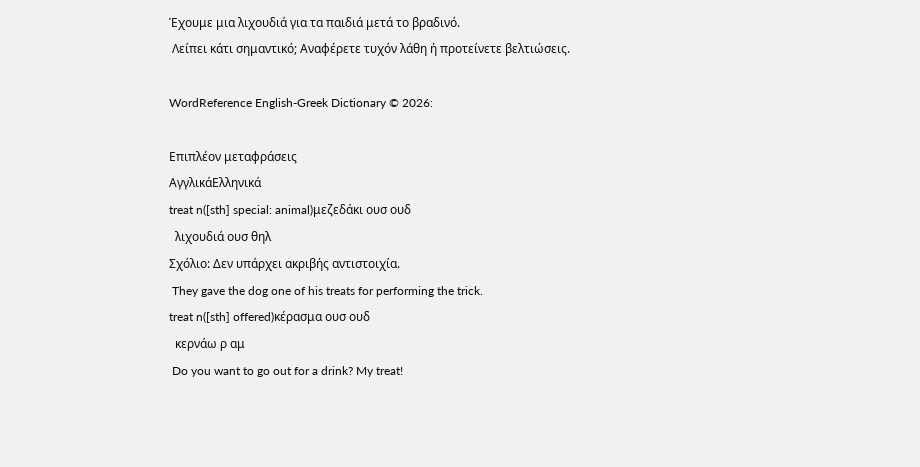Έχουμε μια λιχουδιά για τα παιδιά μετά το βραδινό.
 Λείπει κάτι σημαντικό; Αναφέρετε τυχόν λάθη ή προτείνετε βελτιώσεις.

WordReference English-Greek Dictionary © 2026:

Επιπλέον μεταφράσεις
ΑγγλικάΕλληνικά
treat n([sth] special: animal)μεζεδάκι ουσ ουδ
  λιχουδιά ουσ θηλ
Σχόλιο: Δεν υπάρχει ακριβής αντιστοιχία.
 They gave the dog one of his treats for performing the trick.
treat n([sth] offered)κέρασμα ουσ ουδ
  κερνάω ρ αμ
 Do you want to go out for a drink? My treat!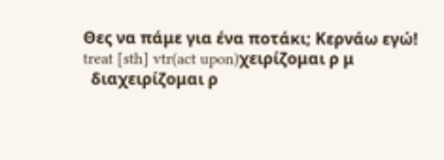Θες να πάμε για ένα ποτάκι; Κερνάω εγώ!
treat [sth] vtr(act upon)χειρίζομαι ρ μ
  διαχειρίζομαι ρ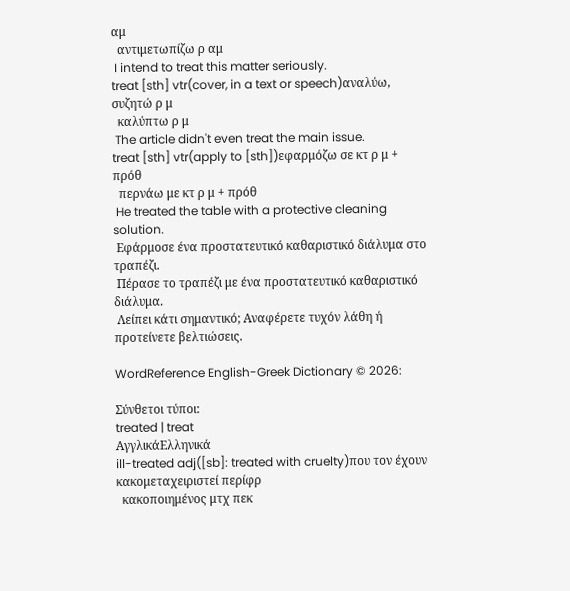αμ
  αντιμετωπίζω ρ αμ
 I intend to treat this matter seriously.
treat [sth] vtr(cover, in a text or speech)αναλύω, συζητώ ρ μ
  καλύπτω ρ μ
 The article didn't even treat the main issue.
treat [sth] vtr(apply to [sth])εφαρμόζω σε κτ ρ μ + πρόθ
  περνάω με κτ ρ μ + πρόθ
 He treated the table with a protective cleaning solution.
 Εφάρμοσε ένα προστατευτικό καθαριστικό διάλυμα στο τραπέζι.
 Πέρασε το τραπέζι με ένα προστατευτικό καθαριστικό διάλυμα.
 Λείπει κάτι σημαντικό; Αναφέρετε τυχόν λάθη ή προτείνετε βελτιώσεις.

WordReference English-Greek Dictionary © 2026:

Σύνθετοι τύποι:
treated | treat
ΑγγλικάΕλληνικά
ill-treated adj([sb]: treated with cruelty)που τον έχουν κακομεταχειριστεί περίφρ
  κακοποιημένος μτχ πεκ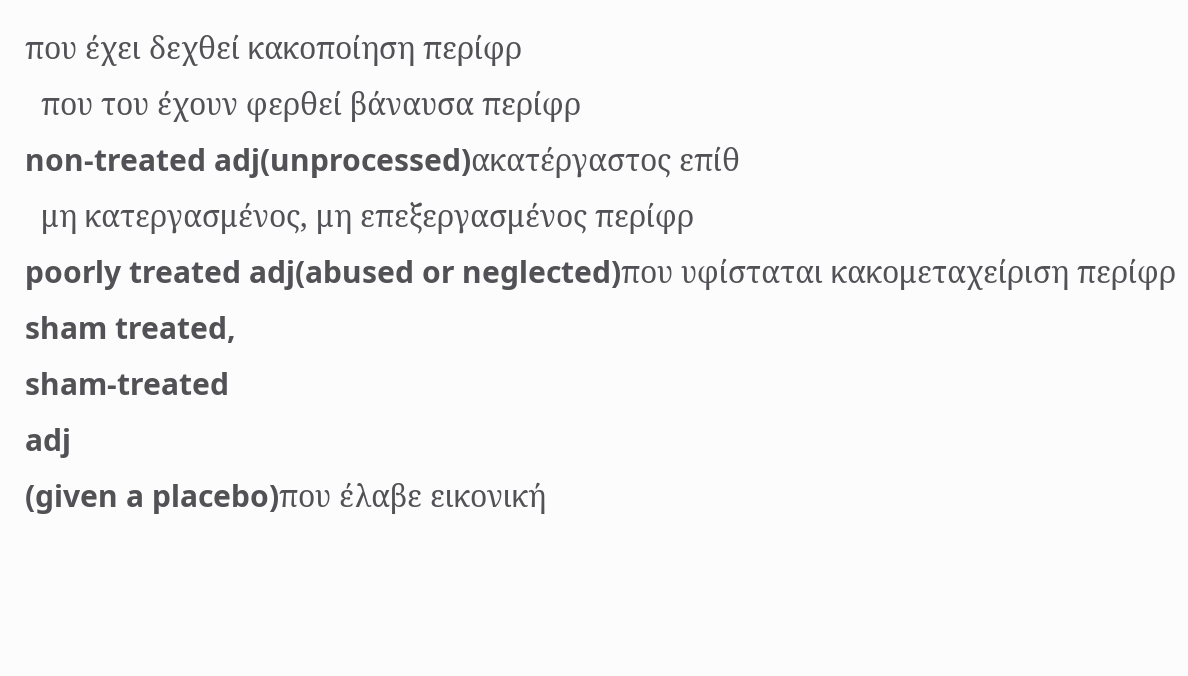που έχει δεχθεί κακοποίηση περίφρ
  που του έχουν φερθεί βάναυσα περίφρ
non-treated adj(unprocessed)ακατέργαστος επίθ
  μη κατεργασμένος, μη επεξεργασμένος περίφρ
poorly treated adj(abused or neglected)που υφίσταται κακομεταχείριση περίφρ
sham treated,
sham-treated
adj
(given a placebo)που έλαβε εικονική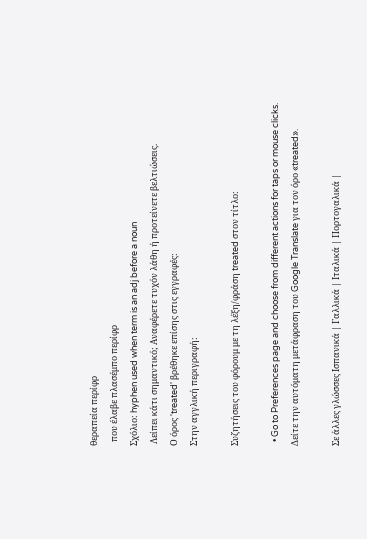θεραπεία περίφρ
  που έλαβε πλασέμπο περίφρ
Σχόλιο: hyphen used when term is an adj before a noun
 Λείπει κάτι σημαντικό; Αναφέρετε τυχόν λάθη ή προτείνετε βελτιώσεις.
Ο όρος 'treated' βρέθηκε επίσης στις εγγραφές:
Στην αγγλική περιγραφή:

Συζητήσεις του φόρουμ με τη λέξη/φράση treated στον τίτλο:

  • Go to Preferences page and choose from different actions for taps or mouse clicks.
Δείτε την αυτόματη μετάφραση του Google Translate για τον όρο «treated».

Σε άλλες γλώσσες Ισπανικά | Γαλλικά | Ιταλικά | Πορτογαλικά |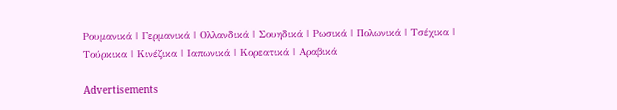Ρουμανικά | Γερμανικά | Ολλανδικά | Σουηδικά | Ρωσικά | Πολωνικά | Τσέχικα | Τούρκικα | Κινέζικα | Ιαπωνικά | Κορεατικά | Αραβικά

Advertisements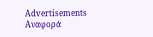Advertisements
Αναφορά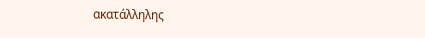ακατάλληλης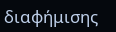διαφήμισης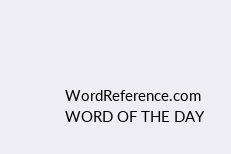WordReference.com
WORD OF THE DAY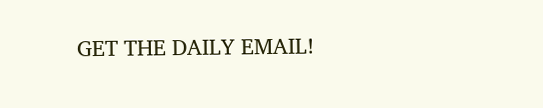GET THE DAILY EMAIL!